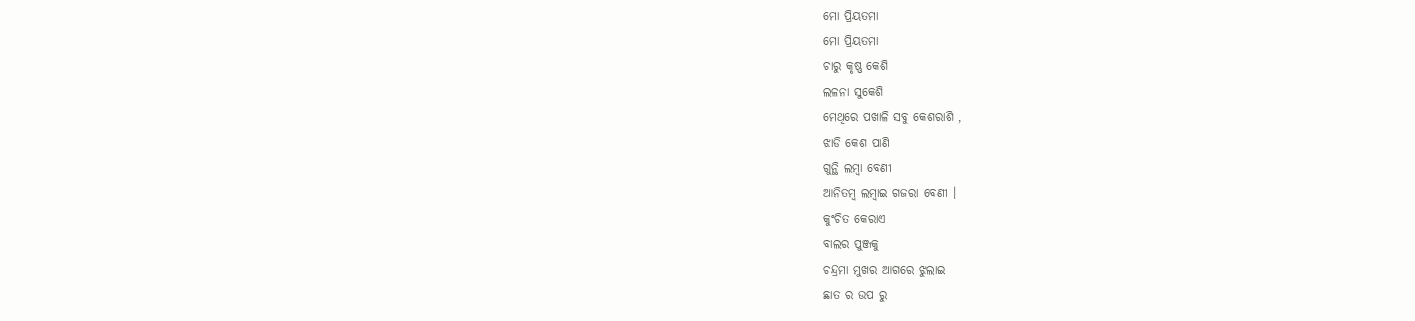ମୋ ପ୍ରିୟତମା
ମୋ ପ୍ରିୟତମା
ଚାରୁ କୃଷ୍ଣ କେଶି
ଲଳନା ସୁକେଶି
ମେଥିରେ ପଖାଳି ସବୁ କେଶରାଶି ,
ଝାଡି କେଶ ପାଣି
ଗୁନ୍ଥି ଲମ୍ବା ବେଣୀ
ଆନିତମ୍ୱ ଲମ୍ବାଇ ଗଜରା ବେଣୀ ।
କୁଂଚିତ କେରାଏ
ବାଲର ପୁଞ୍ଜକୁ
ଚନ୍ଦ୍ରମା ମୁଖର ଆଗରେ ଝୁଲାଇ
ଛାତ ର ଉପ ରୁ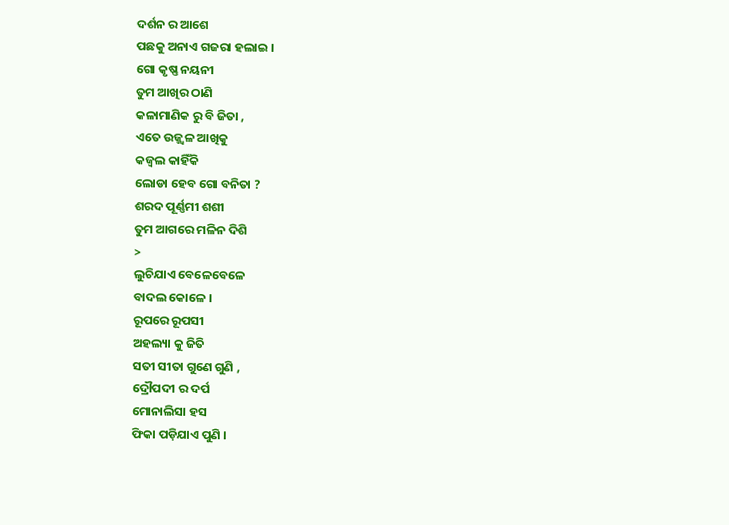ଦର୍ଶନ ର ଆଶେ
ପଛକୁ ଅନାଏ ଗଜରା ହଲାଇ ।
ଗୋ କୃଷ୍ଣ ନୟନୀ
ତୁମ ଆଖିର ଠାଣି
କଳାମାଣିକ ରୁ ବି ଜିତା ,
ଏତେ ଉଜ୍ଜ୍ୱଳ ଆଖିକୁ
କଜ୍ଵଲ କାହିଁକି
ଲୋଡା ହେବ ଗୋ ବନିତା ?
ଶରଦ ପୂର୍ଣ୍ଣମୀ ଶଶୀ
ତୁମ ଆଗରେ ମଳିନ ଦିଶି
>
ଲୁଚିଯାଏ ବେଳେବେଳେ
ବାଦଲ କୋଳେ ।
ରୂପରେ ରୂପସୀ
ଅହଲ୍ୟା କୁ ଜିତି
ସତୀ ସୀତା ଗୁଣେ ଗୁଣି ,
ଦ୍ରୌପଦୀ ର ଦର୍ପ
ମୋନାଲିସା ହସ
ଫିକା ପଡ଼ିଯାଏ ପୁଣି ।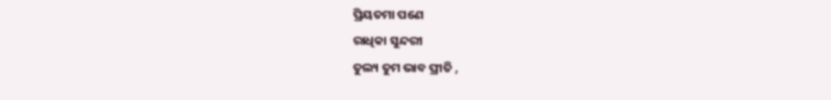ପ୍ରିୟତମା ପଣେ
ରାଧିକା ସୁନ୍ଦରୀ
ତୁଲ୍ୟ ତୁମ ଭାବ ପ୍ରୀତି ,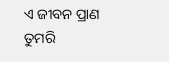ଏ ଜୀବନ ପ୍ରାଣ
ତୁମରି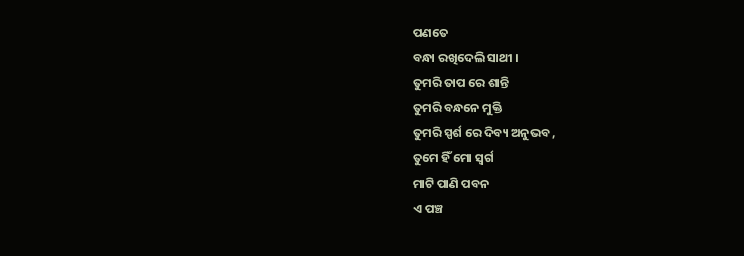ପଣତେ
ବନ୍ଧା ରଖିଦେଲି ସାଥୀ ।
ତୁମରି ତାପ ରେ ଶାନ୍ତି
ତୁମରି ବନ୍ଧନେ ମୁକ୍ତି
ତୁମରି ସ୍ପର୍ଶ ରେ ଦିବ୍ୟ ଅନୁଭବ ,
ତୁମେ ହିଁ ମୋ ସ୍ଵର୍ଗ
ମାଟି ପାଣି ପବନ
ଏ ପଞ୍ଚ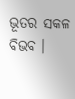ଭୂତର ସକଳ ବିଭବ ।